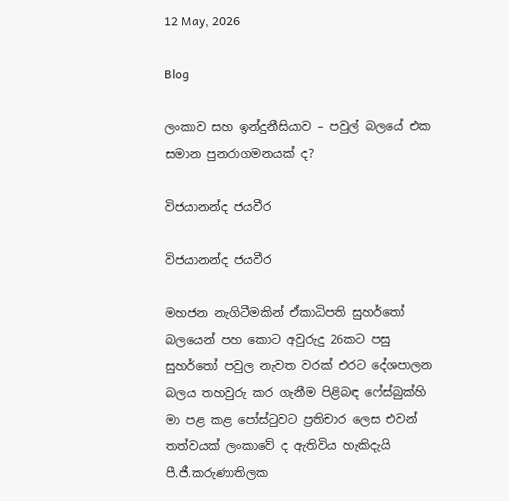12 May, 2026

Blog

ලංකාව සහ ඉන්දුනීසියාව – පවුල් බලයේ එක සමාන පුනරාගමනයක් ද?

විජයානන්ද ජයවීර

විජයානන්ද ජයවීර

මහජන නැගිටීමකින් ඒකාධිපති සුහර්තෝ බලයෙන් පහ කොට අවුරුදු 26කට පසු සුහර්තෝ පවුල නැවත වරක් එරට දේශපාලන බලය තහවුරු කර ගැනීම පිළිබඳ ෆේස්බුක්හි මා පළ කළ පෝස්ටුවට ප්‍රතිචාර ලෙස එවන් තත්වයක් ලංකාවේ ද ඇතිවිය හැකිදැයි පී.ජී.කරුණාතිලක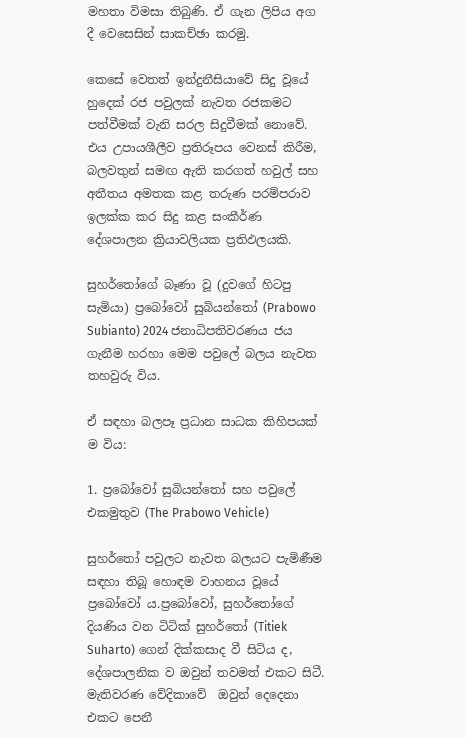මහතා විමසා තිබුණි. ඒ ගැන ලිපිය අග දී වෙසෙසින් සාකච්ඡා කරමු.

කෙසේ වෙතත් ඉන්දුනීසියාවේ සිදු වූයේ හුදෙක් රජ පවුලක් නැවත රජකමට පත්වීමක් වැනි සරල සිදුවීමක් නොවේ. එය උපායශීලීව ප්‍රතිරූපය වෙනස් කිරීම, බලවතුන් සමඟ ඇති කරගත් හවුල් සහ අතීතය අමතක කළ තරුණ පරම්පරාව ඉලක්ක කර සිදු කළ සංකීර්ණ දේශපාලන ක්‍රියාවලියක ප්‍රතිඵලයකි.

සුහර්තෝගේ බෑණා වූ (දුවගේ හිටපු සැමියා) ප්‍රබෝවෝ සුබියන්තෝ (Prabowo Subianto) 2024 ජනාධිපතිවරණය ජය ගැනීම හරහා මෙම පවුලේ බලය නැවත තහවුරු විය.

ඒ සඳහා බලපෑ ප්‍රධාන සාධක කිහිපයක් ම විය:

1. ප්‍රබෝවෝ සුබියන්තෝ සහ පවුලේ එකමුතුව (The Prabowo Vehicle)

සුහර්තෝ පවුලට නැවත බලයට පැමිණීම සඳහා තිබූ හොඳම වාහනය වූයේ ප්‍රබෝවෝ ය.ප්‍රබෝවෝ, සුහර්තෝගේ දියණිය වන ටිටික් සුහර්තෝ (Titiek Suharto) ගෙන් දික්කසාද වී සිටිය ද, දේශපාලනික ව ඔවුන් තවමත් එකට සිටී. මැතිවරණ වේදිකාවේ  ඔවුන් දෙදෙනා එකට පෙනී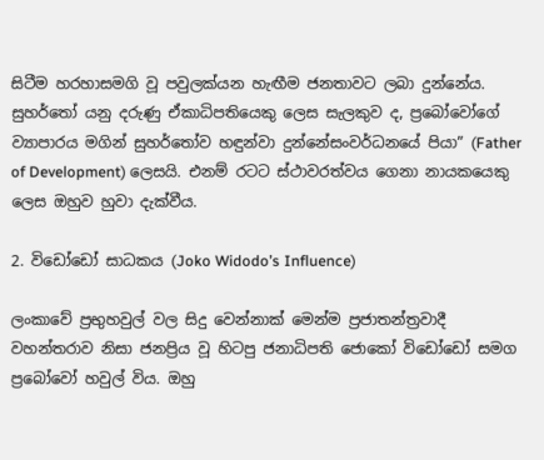සිටීම හරහාසමගි වූ පවුලක්යන හැඟීම ජනතාවට ලබා දුන්නේය. සුහර්තෝ යනු දරුණු ඒකාධිපතියෙකු ලෙස සැලකුව ද, ප්‍රබෝවෝගේ ව්‍යාපාරය මගින් සුහර්තෝව හඳුන්වා දුන්නේසංවර්ධනයේ පියා” (Father of Development) ලෙසයි. එනම් රටට ස්ථාවරත්වය ගෙනා නායකයෙකු ලෙස ඔහුව හුවා දැක්වීය.

2. විඩෝඩෝ සාධකය (Joko Widodo’s Influence)

ලංකාවේ ප්‍රභුහවුල් වල සිදු වෙන්නාක් මෙන්ම ප්‍රජාතන්ත්‍රවාදී වහන්තරාව නිසා ජනප්‍රිය වූ හිටපු ජනාධිපති ජොකෝ විඩෝඩෝ සමග ප්‍රබෝවෝ හවුල් විය. ඔහු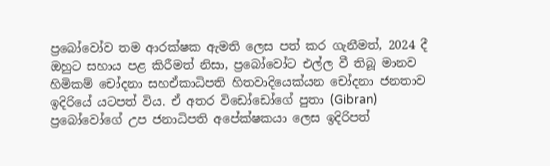ප්‍රබෝවෝව තම ආරක්ෂක ඇමති ලෙස පත් කර ගැනීමත්, 2024 දී ඔහුට සහාය පළ කිරීමත් නිසා, ප්‍රබෝවෝට එල්ල වී තිබූ මානව හිමිකම් චෝදනා සහඒකාධිපති හිතවාදියෙක්යන චෝදනා ජනතාව ඉදිරියේ යටපත් විය. ඒ අතර විඩෝඩෝගේ පුතා (Gibran) ප්‍රබෝවෝගේ උප ජනාධිපති අපේක්ෂකයා ලෙස ඉදිරිපත්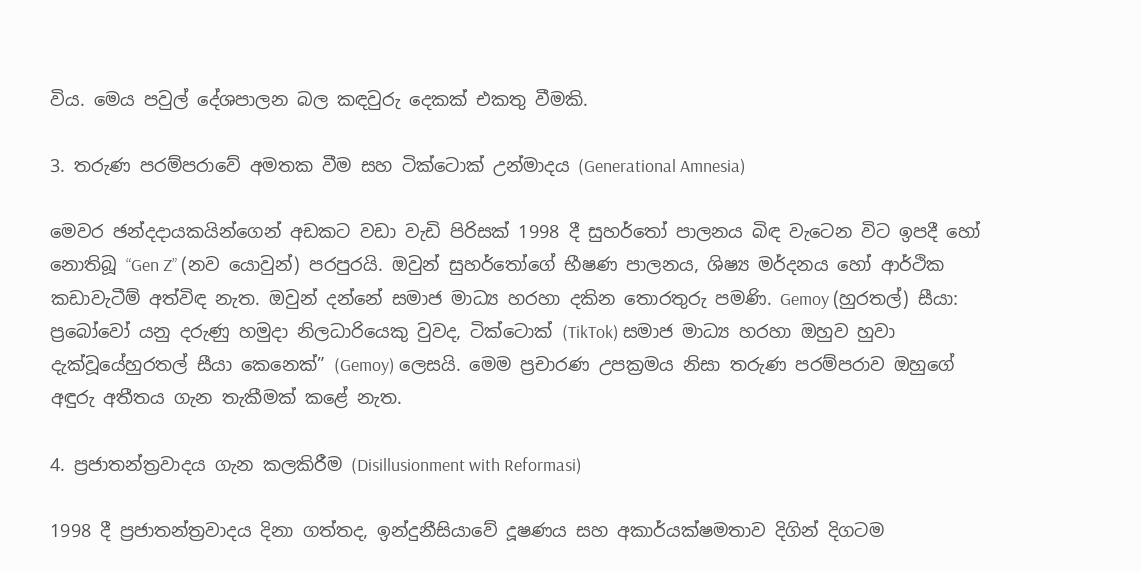විය. මෙය පවුල් දේශපාලන බල කඳවුරු දෙකක් එකතු වීමකි.

3. තරුණ පරම්පරාවේ අමතක වීම සහ ටික්ටොක් උන්මාදය (Generational Amnesia)

මෙවර ඡන්දදායකයින්ගෙන් අඩකට වඩා වැඩි පිරිසක් 1998 දී සුහර්තෝ පාලනය බිඳ වැටෙන විට ඉපදී හෝ නොතිබූ “Gen Z” (නව යොවුන්) පරපුරයි. ඔවුන් සුහර්තෝගේ භීෂණ පාලනය, ශිෂ්‍ය මර්දනය හෝ ආර්ථික කඩාවැටීම් අත්විඳ නැත. ඔවුන් දන්නේ සමාජ මාධ්‍ය හරහා දකින තොරතුරු පමණි. Gemoy (හුරතල්) සීයා: ප්‍රබෝවෝ යනු දරුණු හමුදා නිලධාරියෙකු වුවද, ටික්ටොක් (TikTok) සමාජ මාධ්‍ය හරහා ඔහුව හුවා දැක්වූයේහුරතල් සීයා කෙනෙක්” (Gemoy) ලෙසයි. මෙම ප්‍රචාරණ උපක්‍රමය නිසා තරුණ පරම්පරාව ඔහුගේ අඳුරු අතීතය ගැන තැකීමක් කළේ නැත.

4. ප්‍රජාතන්ත්‍රවාදය ගැන කලකිරීම (Disillusionment with Reformasi)

1998 දී ප්‍රජාතන්ත්‍රවාදය දිනා ගත්තද, ඉන්දුනීසියාවේ දූෂණය සහ අකාර්යක්ෂමතාව දිගින් දිගටම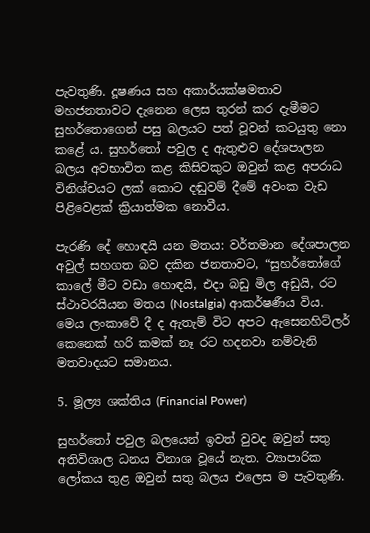පැවතුණි. දූෂණය සහ අකාර්යක්ෂමතාව මහජනතාවට දැනෙන ලෙස තුරන් කර දැමීමට සුහර්තොගෙන් පසු බලයට පත් වූවන් කටයුතු නො කළේ ය. සුහර්තෝ පවුල ද ඇතුළුව දේශපාලන බලය අවභාවිත කළ කිසිවකුට ඔවුන් කළ අපරාධ විනිශ්චයට ලක් කොට දඬුවම් දීමේ අවංක වැඩ පිළිවෙළක් ක්‍රියාත්මක නොවීය.

පැරණි දේ හොඳයි යන මතය: වර්තමාන දේශපාලන අවුල් සහගත බව දකින ජනතාවට, “සුහර්තෝගේ කාලේ මීට වඩා හොඳයි, එදා බඩු මිල අඩුයි, රට ස්ථාවරයියන මතය (Nostalgia) ආකර්ෂණීය විය. මෙය ලංකාවේ දී ද ඇතැම් විට අපට ඇසෙනහිට්ලර් කෙනෙක් හරි කමක් නෑ රට හදනවා නම්වැනි මතවාදයට සමානය.

5. මූල්‍ය ශක්තිය (Financial Power)

සුහර්තෝ පවුල බලයෙන් ඉවත් වුවද ඔවුන් සතු අතිවිශාල ධනය විනාශ වූයේ නැත. ව්‍යාපාරික ලෝකය තුළ ඔවුන් සතු බලය එලෙස ම පැවතුණි.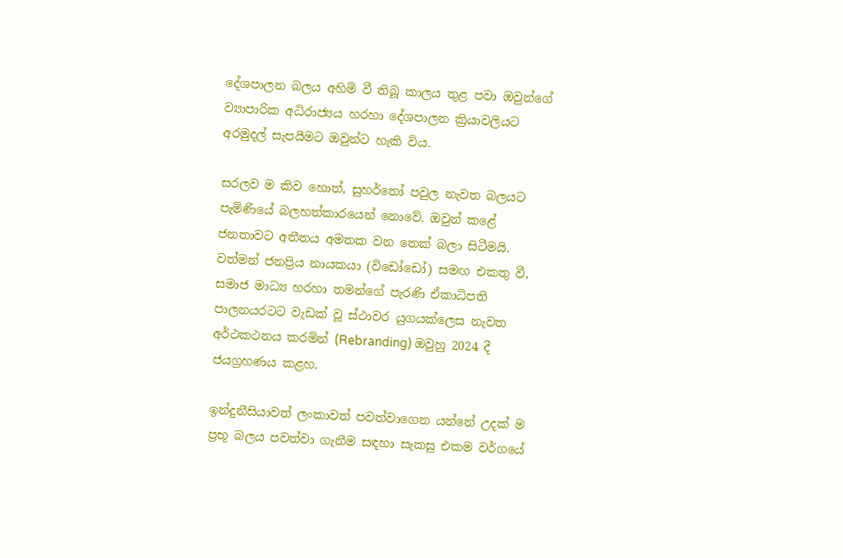දේශපාලන බලය අහිමි වී තිබූ කාලය තුළ පවා ඔවුන්ගේ ව්‍යාපාරික අධිරාජ්‍යය හරහා දේශපාලන ක්‍රියාවලියට අරමුදල් සැපයීමට ඔවුන්ට හැකි විය.

සරලව ම කිව හොත්, සුහර්තෝ පවුල නැවත බලයට පැමිණියේ බලහත්කාරයෙන් නොවේ. ඔවුන් කළේ ජනතාවට අතීතය අමතක වන තෙක් බලා සිටීමයි. වත්මන් ජනප්‍රිය නායකයා (විඩෝඩෝ) සමඟ එකතු වී, සමාජ මාධ්‍ය හරහා තමන්ගේ පැරණි ඒකාධිපති පාලනයරටට වැඩක් වූ ස්ථාවර යුගයක්ලෙස නැවත අර්ථකථනය කරමින් (Rebranding) ඔවුහු 2024 දී ජයග්‍රහණය කළහ.

ඉන්දුනීසියාවත් ලංකාවත් පවත්වාගෙන යන්නේ උදක් ම ප්‍රභූ බලය පවත්වා ගැනීම සඳහා සැකසු එකම වර්ගයේ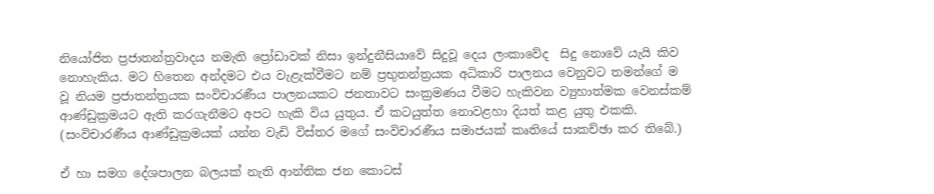නියෝජිත ප්‍රජාතන්ත්‍රවාදය නමැති ප්‍රෝඩාවක් නිසා ඉන්දුනීසියාවේ සිදුවූ දෙය ලංකාවේද  සිදු නොවේ යැයි කිව නොහැකිය. මට හිතෙන අන්දමට එය වැළැක්වීමට නම් ප්‍රභුතන්ත්‍රයක අධිකාරි පාලනය වෙනුවට තමන්ගේ ම වූ නියම ප්‍රජාතන්ත්‍රයක සංවිචාරණීය පාලනයකට ජනතාවට සංක්‍රමණය වීමට හැකිවන ව්‍යුහාත්මක වෙනස්කම් ආණ්ඩුක්‍රමයට ඇති කරගැනීමට අපට හැකි විය යුතුය. ඒ කටයුත්ත නොවළහා දියත් කළ යුතු එකකි. (සංවිචාරණීය ආණ්ඩුක්‍රමයක් යන්න වැඩි විස්තර මගේ සංවිචාරණීය සමාජයක් කෘතියේ සාකච්ඡා කර තිබේ.)

ඒ හා සමග දේශපාලන බලයක් නැති ආන්තික ජන කොටස්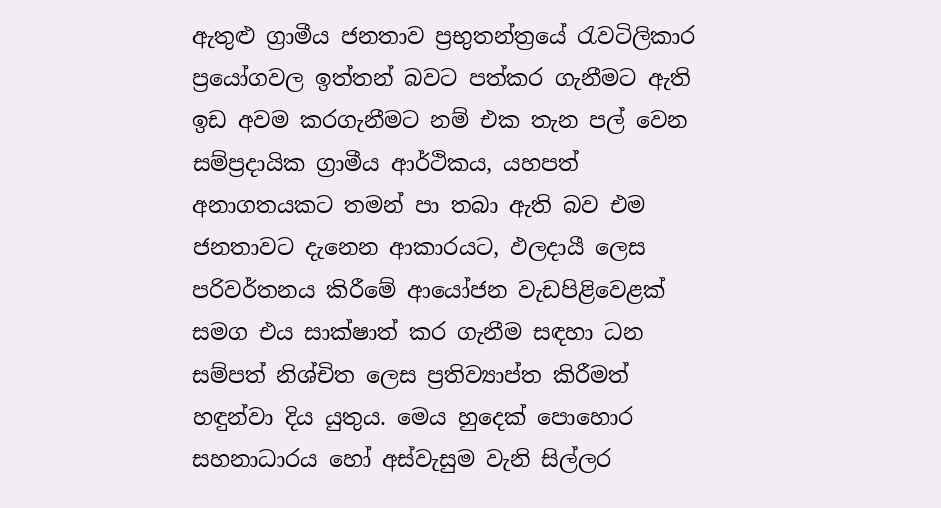ඇතුළු ග්‍රාමීය ජනතාව ප්‍රභුතන්ත්‍රයේ රැවටිලිකාර ප්‍රයෝගවල ඉත්තන් බවට පත්කර ගැනීමට ඇති ඉඩ අවම කරගැනීමට නම් එක තැන පල් වෙන සම්ප්‍රදායික ග්‍රාමීය ආර්ථිකය, යහපත් අනාගතයකට තමන් පා තබා ඇති බව එම ජනතාවට දැනෙන ආකාරයට, ඵලදායී ලෙස පරිවර්තනය කිරීමේ ආයෝජන වැඩපිළිවෙළක් සමග එය සාක්ෂාත් කර ගැනීම සඳහා ධන සම්පත් නිශ්චිත ලෙස ප්‍රතිව්‍යාප්ත කිරීමත් හඳුන්වා දිය යුතුය. මෙය හුදෙක් පොහොර සහනාධාරය හෝ අස්වැසුම වැනි සිල්ලර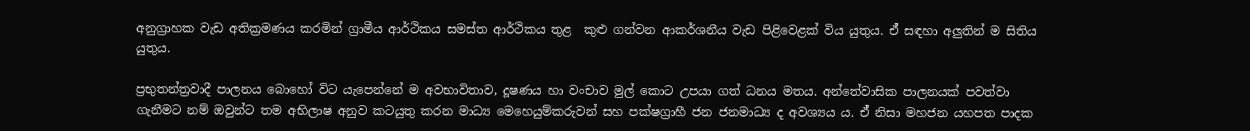අනුග්‍රාහක වැඩ අතික්‍රමණය කරමින් ග්‍රාමීය ආර්ථිකය සමස්ත ආර්ථිකය තුළ  කුළු ගන්වන ආකර්ශනීය වැඩ පිළිවෙළක් විය යුතුය. ඒ් සඳහා අලුතින් ම සිතිය යුතුය.

ප්‍රභුතන්ත්‍රවාදී පාලනය බොහෝ විට යැපෙන්නේ ම අවභාවිතාව, දූෂණය හා වංචාව මුල් කොට උපයා ගත් ධනය මතය. අන්තේවාසික පාලනයක් පවත්වා ගැනීමට නම් ඔවුන්ට තම අභිලාෂ අනුව කටයුතු කරන මාධ්‍ය මෙහෙයුම්කරුවන් සහ පක්ෂග්‍රාහී ජන ජනමාධ්‍ය ද අවශ්‍යය ය. ඒ් නිසා මහජන යහපත පාදක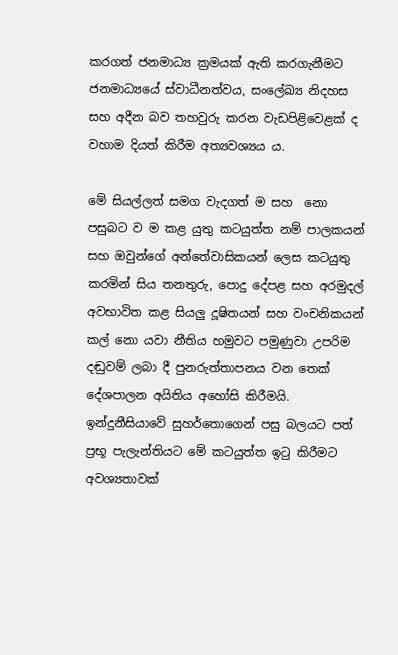කරගත් ජනමාධ්‍ය ක්‍රමයක් ඇති කරගැනීමට ජනමාධ්‍යයේ ස්වාධීනත්වය, සංලේඛ්‍ය නිදහස සහ අදීන බව තහවුරු කරන වැඩපිළිවෙළක් ද වහාම දියත් කිරීම අත්‍යවශ්‍යය ය.

මේ සියල්ලත් සමග වැදගත් ම සහ  නො පසුබට ව ම කළ යුතු කටයුත්ත නම් පාලකයන් සහ ඔවුන්ගේ අන්තේවාසිකයන් ලෙස කටයුතු කරමින් සිය තනතුරු, පොදු දේපළ සහ අරමුදල් අවභාවිත කළ සියලු දූෂිතයන් සහ වංචනිකයන් කල් නො යවා නීතිය හමුවට පමුණුවා උපරිම දඬුවම් ලබා දී පුනරුත්තාපනය වන තෙක් දේශපාලන අයිතිය අහෝසි කිරීමයි. ඉන්දුනීසියාවේ සුහර්තොගෙන් පසු බලයට පත් ප්‍රභූ පැලැන්තියට මේ කටයුත්ත ඉටු කිරීමට අවශ්‍යතාවක්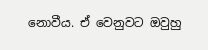නොවීය. ඒ වෙනුවට ඔවුහු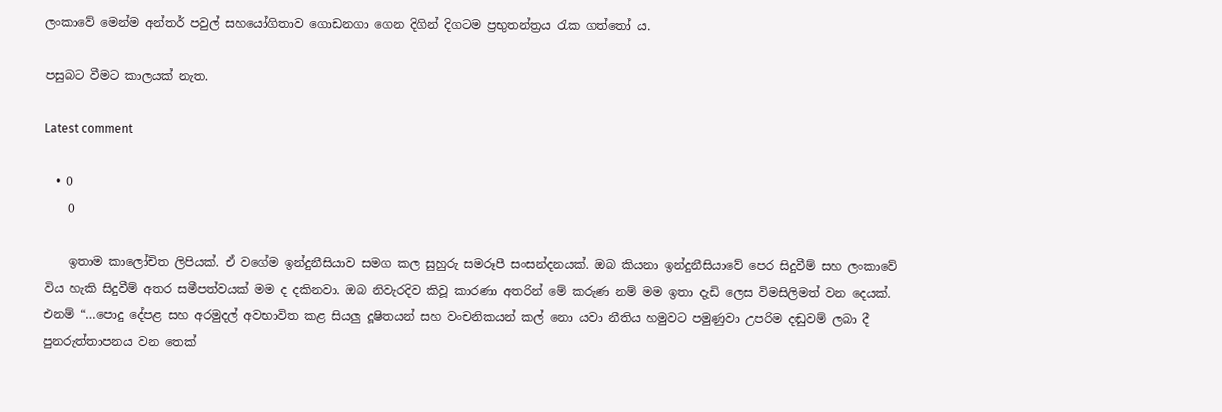ලංකාවේ මෙන්ම අන්තර් පවුල් සහයෝගිතාව ගොඩනගා ගෙන දිගින් දිගටම ප්‍රභුතන්ත්‍රය රැක ගත්තෝ ය.

පසුබට වීමට කාලයක් නැත.

Latest comment

  • 0
    0

    ඉතාම කාලෝචිත ලිපියක්. ඒ වගේම ඉන්දුනීසියාව සමග කල සුහුරු සමරූපී සංසන්දනයක්. ඔබ කියනා ඉන්දුනීසියාවේ පෙර සිදුවීම් සහ ලංකාවේ විය හැකි සිදුවීම් අතර සමීපත්වයක් මම ද දකිනවා. ඔබ නිවැරදිව කිවූ කාරණා අතරින් මේ කරුණ නම් මම ඉතා දැඩි ලෙස විමසිලිමත් වන දෙයක්. එනම් “…පොදු දේපළ සහ අරමුදල් අවභාවිත කළ සියලු දූෂිතයන් සහ වංචනිකයන් කල් නො යවා නීතිය හමුවට පමුණුවා උපරිම දඬුවම් ලබා දී පුනරුත්තාපනය වන තෙක්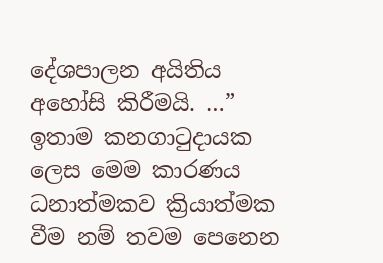දේශපාලන අයිතිය අහෝසි කිරීමයි. …” ඉතාම කනගාටුදායක ලෙස මෙම කාරණය ධනාත්මකව ක්‍රියාත්මක වීම නම් තවම පෙනෙන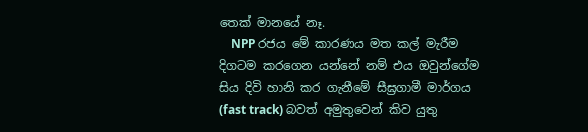තෙක් මානයේ නෑ.
    NPP රජය මේ කාරණය මත කල් මැරීම දිගටම කරගෙන යන්නේ නම් එය ඔවුන්ගේම සිය දිවි හානි කර ගැනීමේ සීඝ්‍රගාමී මාර්ගය (fast track) බවත් අමුතුවෙන් කිව යුතු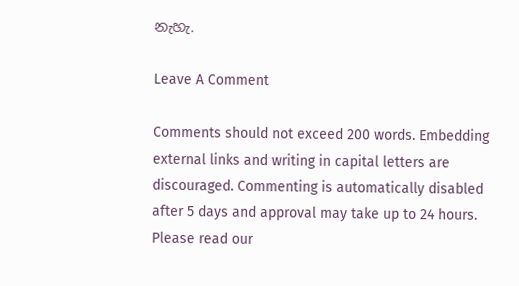නැහැ.

Leave A Comment

Comments should not exceed 200 words. Embedding external links and writing in capital letters are discouraged. Commenting is automatically disabled after 5 days and approval may take up to 24 hours. Please read our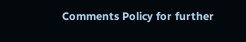Comments Policy for further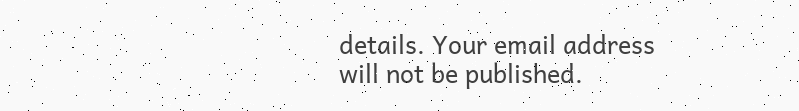details. Your email address will not be published.